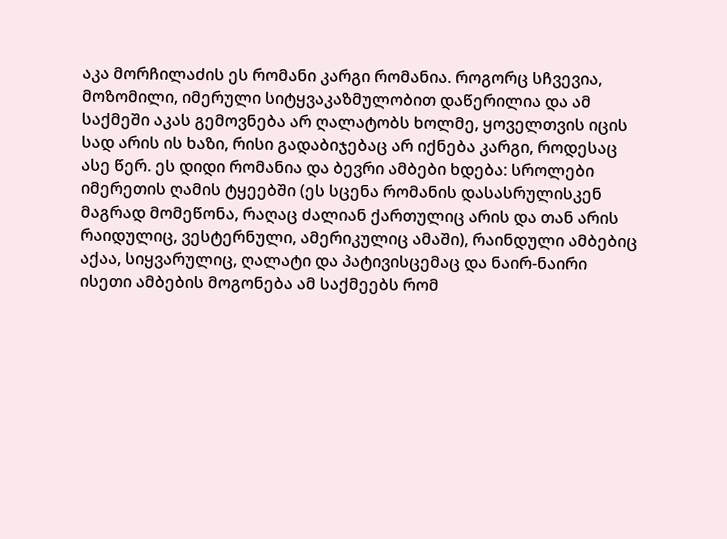აკა მორჩილაძის ეს რომანი კარგი რომანია. როგორც სჩვევია, მოზომილი, იმერული სიტყვაკაზმულობით დაწერილია და ამ საქმეში აკას გემოვნება არ ღალატობს ხოლმე, ყოველთვის იცის სად არის ის ხაზი, რისი გადაბიჯებაც არ იქნება კარგი, როდესაც ასე წერ. ეს დიდი რომანია და ბევრი ამბები ხდება: სროლები იმერეთის ღამის ტყეებში (ეს სცენა რომანის დასასრულისკენ მაგრად მომეწონა, რაღაც ძალიან ქართულიც არის და თან არის რაიდულიც, ვესტერნული, ამერიკულიც ამაში), რაინდული ამბებიც აქაა, სიყვარულიც, ღალატი და პატივისცემაც და ნაირ-ნაირი ისეთი ამბების მოგონება ამ საქმეებს რომ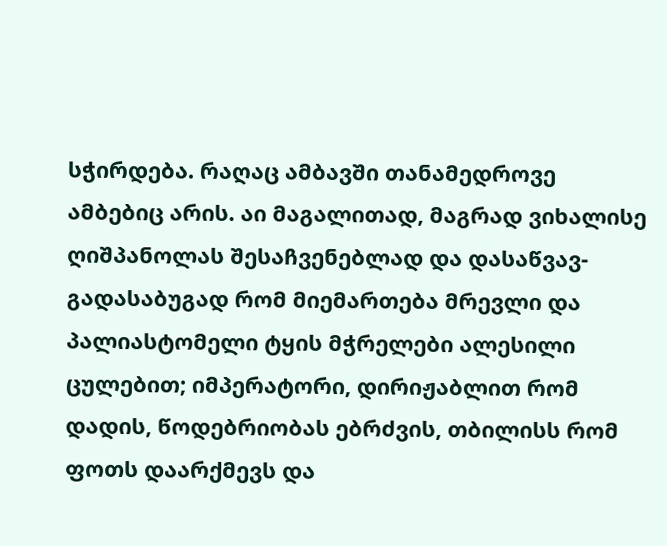სჭირდება. რაღაც ამბავში თანამედროვე ამბებიც არის. აი მაგალითად, მაგრად ვიხალისე ღიშპანოლას შესაჩვენებლად და დასაწვავ-გადასაბუგად რომ მიემართება მრევლი და პალიასტომელი ტყის მჭრელები ალესილი ცულებით; იმპერატორი, დირიჟაბლით რომ დადის, წოდებრიობას ებრძვის, თბილისს რომ ფოთს დაარქმევს და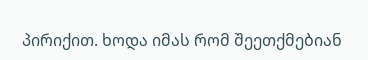პირიქით. ხოდა იმას რომ შეეთქმებიან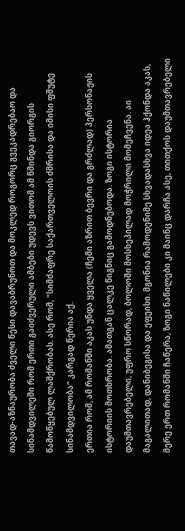თავად-აზნაურობა ძველი წესი დავაბრუნოთ და მოკლედ როგორც გვეკადრებაო და სინამდვილეში რომ ერთი გაიძვერული ამბები უდევს ვითომ ამ წმინდა გიორგის წამოწყებულ ლაშქრობას. ასე რომ, "სიმძაფრე საქართველოის ძმრისა და იმისი ფშუტე სინამდვილობა" კარგად წერია აქ.
ერთია რომ, ამ რომანში აკას უნდა ყველა (ჩემი აზრით ბევრი და გრძლად) პერსონაჟის ისტორიის მოთხრობა. ამათგან ცალკე წიგნიც გამოდნებოდა. ზოგი ისტორია დაუმთავრებელი, უფრო სწორად, ბოლოში მოსხეპილად მოჭრილი მომეჩვენა. აი მაგალითად, დანიბეგისა და ეფეისი. მგონია რამოდენიმე სხვადასხვა იდეა ჰქონდა აკას, მერე ერთ რომანში ჩაწერა, ზოგი ნაწილები კი მაინც დარჩა ასე, თითქოს დაუმთავრებელი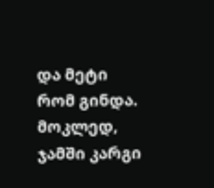და მეტი რომ გინდა.
მოკლედ, ჯამში კარგი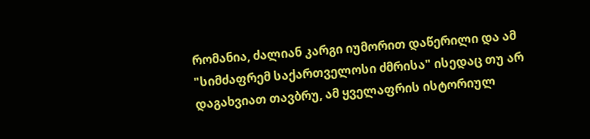რომანია, ძალიან კარგი იუმორით დაწერილი და ამ "სიმძაფრემ საქართველოსი ძმრისა" ისედაც თუ არ დაგახვიათ თავბრუ, ამ ყველაფრის ისტორიულ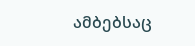ამბებსაც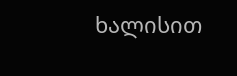ხალისით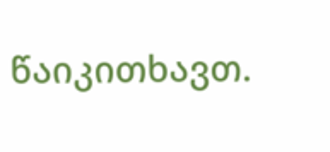წაიკითხავთ.